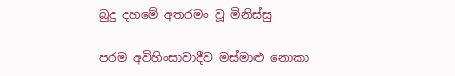බුදු දහමේ අතරමං වූ මිනිස්සු

පරම අවිහිංසාවාදීව මස්මාළු නොකා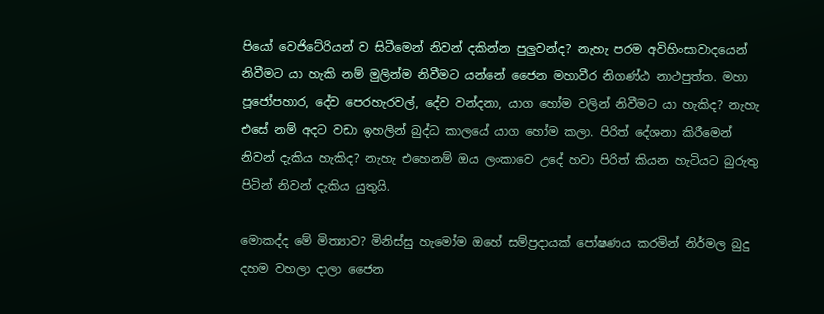පියෝ වෙජිටේරියන් ව සිටීමෙන් නිවන් දකින්න පුලුවන්ද? නැහැ පරම අවිහිංසාවා‍දයෙන් නිවීමට යා හැකි නම් මුලින්ම නිවීමට යන්නේ ජෛන මහාවීර නිගණ්ඨ නාථපුත්ත. මහා පූ‍ජෝපහාර, දේව පෙරහැරවල්, දේව වන්දනා, යාග හෝම වලින් නිවීමට යා හැකිද? නැහැ එසේ නම් අදට වඩා ඉහලින් බුද්ධ කාලයේ යාග හෝම කලා. පිරිත් දේශනා කිරීමෙන් නිවන් දැකිය හැකිද? නැහැ එහෙනම් ඔය ලංකාවෙ උදේ හවා පිරිත් කියන හැටියට බුරුතු පිටින් නිවන් දැකිය යුතුයි.

මොකද්ද මේ මිත්‍යාව? මිනිස්සු හැමෝම ‍ඔහේ සම්ප්‍රදායක් පෝෂණය කරමින් නිර්මල බුදු දහම වහලා දාලා ජෛන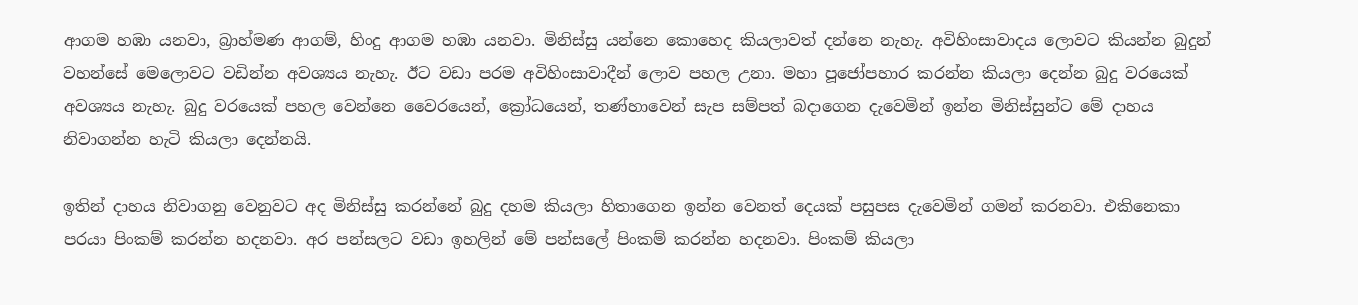ආගම හඹා යනවා, බ්‍රාහ්මණ ආගම්, හිංදු ආගම හඹා යනවා. මිනිස්සු යන්නෙ කොහෙද කියලාවත් දන්නෙ නැහැ. අවිහිංසාවාදය ලොවට කියන්න බුදුන් වහන්සේ මෙලොවට වඩින්න අවශ්‍යය නැහැ. ඊට වඩා පරම අවිහිංසාවාදීන් ලොව පහල උනා. මහා පූජෝපහාර කරන්න කියලා දෙන්න බුදු වරයෙක් අවශ්‍යය නැහැ. බුදු වරයෙක් පහල වෙන්නෙ වෛරයෙන්, ක්‍රෝධයෙන්, තණ්හාවෙන් සැප සම්පත් බදාගෙන දැවෙමින් ඉන්න මිනිස්සුන්ට මේ දාහය නිවාගන්න හැටි කියලා දෙන්නයි.

ඉතින් දාහය නිවාගනු වෙනුවට අද මිනිස්සු කරන්නේ බුදු දහම කියලා හිතාගෙන ඉන්න වෙනත් දෙයක් පසුපස දැවෙමින් ගමන් කරනවා. එකිනෙකා පරයා පිංකම් කරන්න හදනවා. අර පන්සලට වඩා ඉහලින් මේ පන්සලේ පිංකම් කරන්න හදනවා. පිංකම් කියලා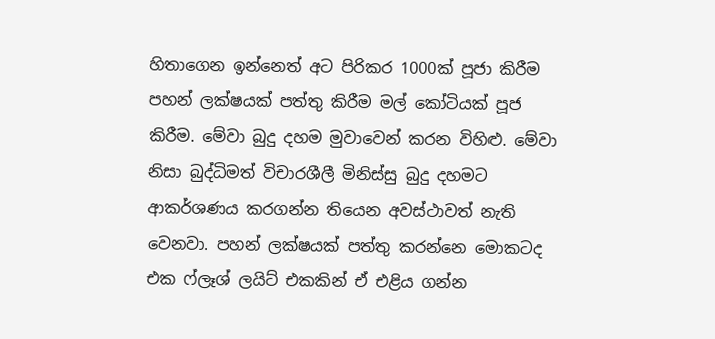හිතාගෙන ඉන්නෙත් අට පිරිකර 1000ක් පූජා කිරීම පහන් ලක්ෂයක් පත්තු කිරීම මල් කෝටියක් පූජ කිරීම. මේවා බුදු දහම මුවාවෙන් කරන විහිළු. මේවා නිසා බුද්ධිමත් විචාරශීලී මිනිස්සු බුදු දහමට ආකර්ශණය කරගන්න තියෙන අවස්ථාවත් නැති වෙනවා. පහන් ලක්ෂයක් පත්තු කරන්නෙ මොකටද එක ෆ්ලෑශ් ලයිට් එකකින් ඒ එළිය ගන්න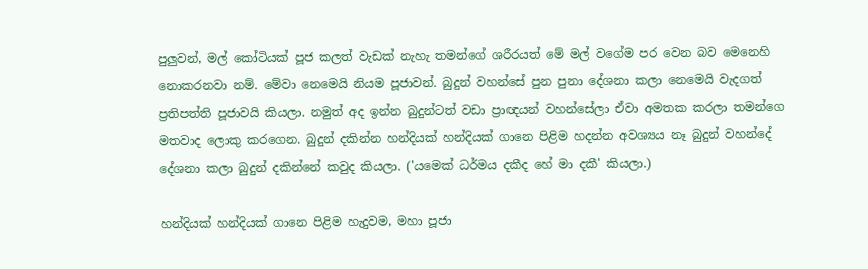පුලුවන්, මල් කෝටියක් පූජ කලත් වැඩක් නැහැ තමන්ගේ ශරීරයත් මේ මල් වගේම පර වෙන බව මෙනෙහි නොකරනවා නම්. මේවා නෙමෙයි නියම පූජාවන්. බුදුන් වහන්සේ පුන පුනා දේශනා කලා නෙමෙයි වැදගත් ප්‍රතිපත්ති පූජාවයි කියලා. නමුත් අද ඉන්න බුදුන්ටත් වඩා ප්‍රාඥයන් වහන්සේලා ඒවා අමතක කරලා තමන්ගෙ මතවාද ලොකු කරගෙන. බුදුන් දකින්න හන්දියක් හන්දියක් ගානෙ පිළිම හදන්න අවශ්‍යය නෑ බුදුන් වහන්දේ දේශනා කලා බුදුන් දකින්නේ කවුද කියලා. ('යමෙක් ධර්මය දකීද හේ මා දකී' කියලා.)

හන්දියක් හන්දියක් ගානෙ පිළිම හැදුවම, මහා පූජා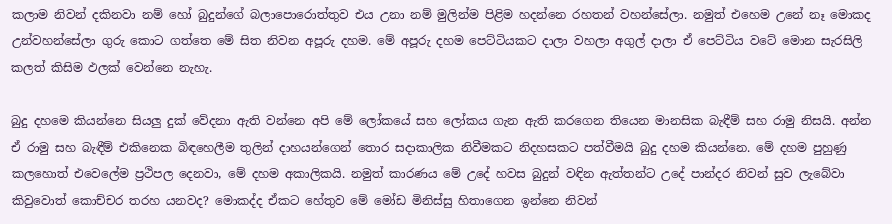කලාම නිවන් දකිනවා නම් හෝ බුදුන්ගේ බලාපොරොත්තුව එය උනා නම් මුලින්ම පිළිම හදන්නෙ රහතන් වහන්සේලා. නමුත් එහෙම උනේ නෑ මොකද උන්වහන්සේලා ගුරු කොට ගත්තෙ මේ සිත නිවන අපූරු දහම. මේ අපූරු දහම පෙට්ටියකට දාලා වහලා අගුල් දාලා ඒ පෙට්ටිය ව‍ටේ මොන සැරසිලි කලත් කිසිම ඵලක් වෙන්නෙ නැහැ.

බුදු දහමෙ කියන්නෙ සියලු දුක් වේදනා ඇති වන්නෙ අපි මේ ලෝකයේ සහ ලෝකය ගැන ඇති කරගෙන තියෙන මානසික බැඳීම් සහ රාමු නිසයි. අන්න ඒ රාමු සහ බැඳීම් එකිනෙක බිඳහෙලීම තුලින් දාහයන්ගෙන් තොර සදාකාලික නිවීමකට නිදහසකට පත්වීමයි බුදු දහම කියන්නෙ. මේ දහම පුහුණු කලහොත් එවෙලේම ප්‍රථිපල දෙනවා, මේ දහම අකාලිකයි. නමුත් කාරණය මේ උදේ හවස බුදුන් වඳින ඇත්තන්ට උදේ පාන්දර නිවන් සුව ලැබේවා කිවුවොත් කොච්චර තරහ යනවද? මොකද්ද ඒකට හේතුව මේ මෝඩ මිනිස්සු හිතාගෙන ඉන්නෙ නිවන්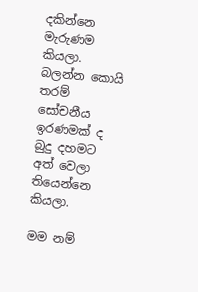දකින්නෙ මැරුණම කියලා. බලන්න කොයි තරම් සෝචනීය ඉරණමක් ද බුදු දහමට අත් වෙලා තියෙන්නෙ කියලා.

මම නම්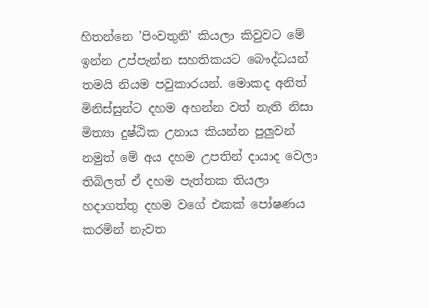හිතන්නෙ 'පිංවතුනි' කියලා කිවුවට මේ ඉන්න උප්පැන්න සහතිකයට බෞද්ධයන් තමයි නියම පවුකාරයන්. මොකද අ‍නිත් මිනිස්සුන්ට දහම අහන්න වත් නැති නිසා මිත්‍යා දුෂ්ඨික උනාය කියන්න පුලුවන් නමුත් මේ අය දහම උපතින් දායාද වෙලා තිබිලත් ඒ දහම පැත්තක තියලා හදාගත්තු දහම වගේ එකක් පෝෂණය කරමින් නැවත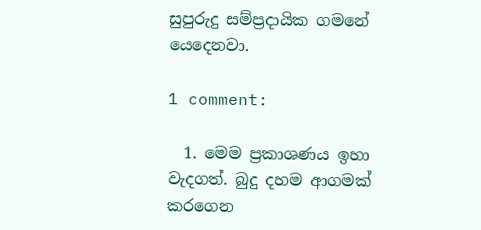සුපුරුදු සම්ප්‍රදායික ගමනේ යෙදෙනවා.

1 comment:

  1. මෙම ප්‍රකාශණය ඉහා වැදගත්. බුදු දහම ආගමක් කරගෙන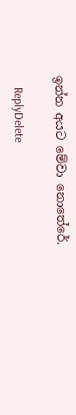ඉන්න අයට මේවා නොතේරේ.

    ReplyDelete